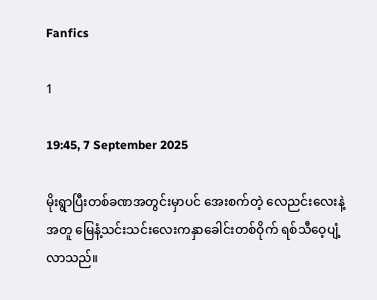Fanfics

1

19:45, 7 September 2025

မိုးရွာပြီးတစ်ခဏအတွင်းမှာပင် အေးစက်တဲ့ လေညင်းလေးနဲ့အတူ မြေနံ့သင်းသင်းလေးကနှာခေါင်းတစ်ဝိုက် ရစ်သီဝေ့ပျံ့လာသည်။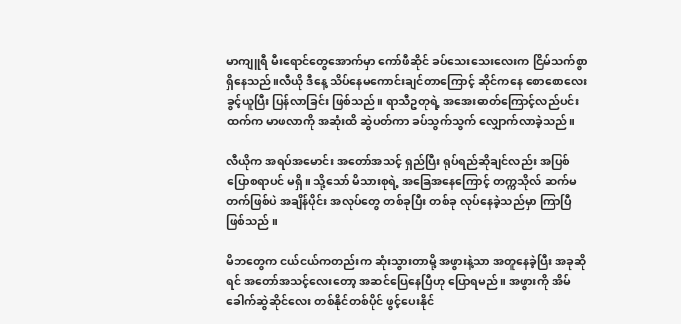မာကျူရီ မီးရောင်တွေအောက်မှာ ကော်ဖီဆိုင် ခပ်သေးသေးလေးက ငြိမ်သက်စွာ ရှိနေသည်။လီယို ဒီနေ့ သိပ်နေမကောင်းချင်တာကြောင့် ဆိုင်ကနေ စောစောလေး ခွင့်ယူပြီး ပြန်လာခြင်း ဖြစ်သည်။ ရာသီဥတုရဲ့ အအေးဓာတ်ကြောင့်လည်ပင်းထက်က မာဖလာကို အဆုံးထိ ဆွဲပတ်ကာ ခပ်သွက်သွက် လျှောက်လာခဲ့သည်။

လီယိုက အရပ်အမောင်း အတော်အသင့် ရှည်ပြီး ရုပ်ရည်ဆိုချင်လည်း အပြစ်ပြောစရာပင် မရှိ။ သို့သော် မိသားစုရဲ့ အခြေအနေကြောင့် တက္ကသိုလ် ဆက်မတက်ဖြစ်ပဲ အချိန်ပိုင်း အလုပ်တွေ တစ်ခုပြီး တစ်ခု လုပ်နေခဲ့သည်မှာ ကြာပြီ ဖြစ်သည် ။

မိဘတွေက ငယ်ငယ်ကတည်းက ဆုံးသွားတာမို့ အဖွားနဲ့သာ အတူနေခဲ့ပြီး အခုဆိုရင် အတော်အသင့်လေးတော့ အဆင်ပြေနေပြီဟု ပြောရမည် ။ အဖွားကို အိမ်ခေါက်ဆွဲဆိုင်လေး တစ်နိုင်တစ်ပိုင် ဖွင့်ပေးနိုင်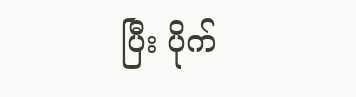ပြီး ပိုက်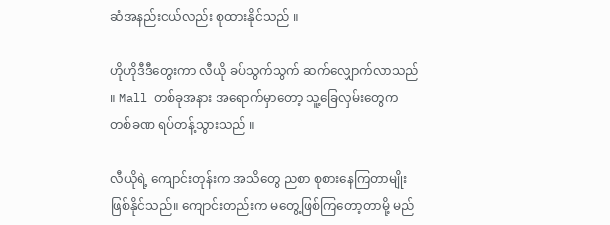ဆံအနည်းငယ်လည်း စုထားနိုင်သည် ။

ဟိုဟိုဒီဒီတွေးကာ လီယို ခပ်သွက်သွက် ဆက်လျှောက်လာသည် ။ Mall တစ်ခုအနား အရောက်မှာတော့ သူ့ခြေလှမ်းတွေက တစ်ခဏ ရပ်တန့်သွားသည် ။

လီယိုရဲ့ ကျောင်းတုန်းက အသိတွေ ညစာ စုစားနေကြတာမျိုး ဖြစ်နိုင်သည်။ ကျောင်းတည်းက မတွေ့ဖြစ်ကြတော့တာမို့ မည်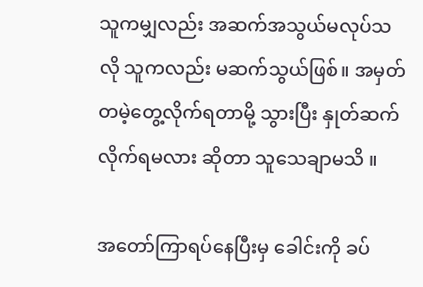သူကမျှလည်း အဆက်အသွယ်မလုပ်သလို သူကလည်း မဆက်သွယ်ဖြစ်။ အမှတ်တမဲ့တွေ့လိုက်ရတာမို့ သွားပြီး နှုတ်ဆက်လိုက်ရမလား ဆိုတာ သူသေချာမသိ ။

အတော်ကြာရပ်နေပြီးမှ ခေါင်းကို ခပ်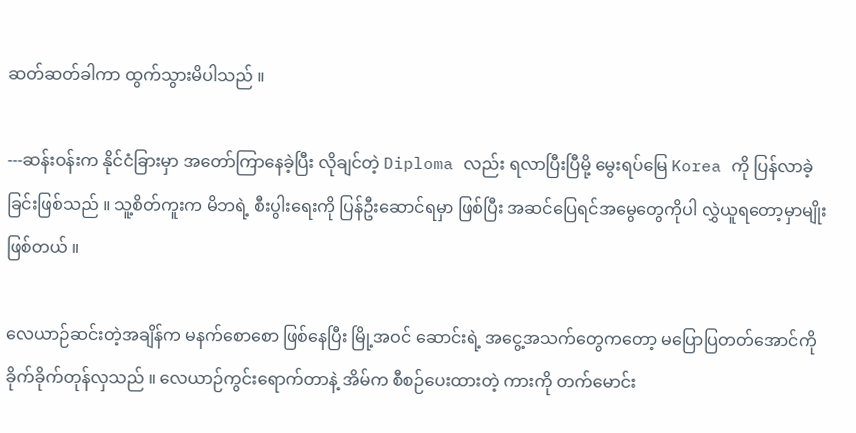ဆတ်ဆတ်ခါကာ ထွက်သွားမိပါသည် ။

---ဆန်းဝန်းက နိုင်ငံခြားမှာ အတော်ကြာနေခဲ့ပြီး လိုချင်တဲ့ Diploma လည်း ရလာပြီးပြီမို့ မွေးရပ်မြေ Korea ကို ပြန်လာခဲ့ခြင်းဖြစ်သည် ။ သူ့စိတ်ကူးက မိဘရဲ့ စီးပွါးရေးကို ပြန်ဦးဆောင်ရမှာ ဖြစ်ပြီး အဆင်ပြေရင်အမွေတွေကိုပါ လွှဲယူရတော့မှာမျိုး ဖြစ်တယ် ။

လေယာဉ်ဆင်းတဲ့အချိန်က မနက်စောစော ဖြစ်နေပြီး မြို့အဝင် ဆောင်းရဲ့ အငွေ့အသက်တွေကတော့ မပြောပြတတ်အောင်ကို ခိုက်ခိုက်တုန်လှသည် ။ လေယာဉ်ကွင်းရောက်တာနဲ့ အိမ်က စီစဉ်ပေးထားတဲ့ ကားကို တက်မောင်း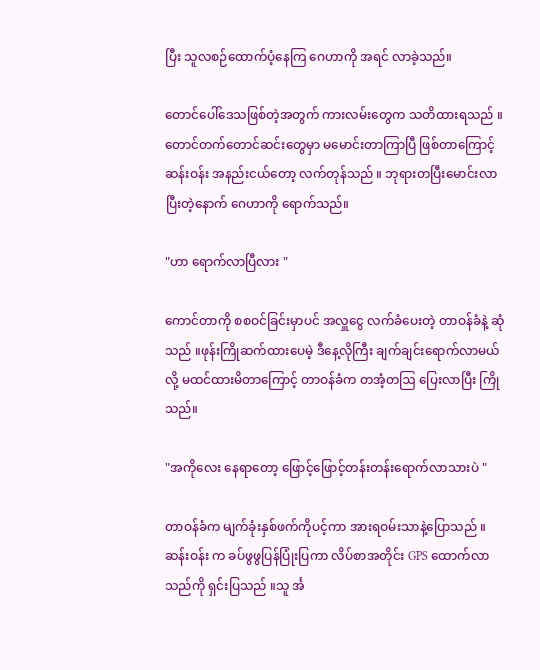ပြီး သူလစဉ်ထောက်ပံ့နေကြ ဂေဟာကို အရင် လာခဲ့သည်။

တောင်ပေါ်ဒေသဖြစ်တဲ့အတွက် ကားလမ်းတွေက သတိထားရသည် ။ တောင်တက်တောင်ဆင်းတွေမှာ မမောင်းတာကြာပြီ ဖြစ်တာကြောင့် ဆန်းဝန်း အနည်းငယ်တော့ လက်တုန်သည် ။ ဘုရားတပြီးမောင်းလာပြီးတဲ့နောက် ဂေဟာကို ရောက်သည်။

"ဟာ ရောက်လာပြီလား "

ကောင်တာကို စစဝင်ခြင်းမှာပင် အလှူငွေ လက်ခံပေးတဲ့ တာဝန်ခံနဲ့ ဆုံသည် ။ဖုန်းကြိုဆက်ထားပေမဲ့ ဒီနေ့လိုကြီး ချက်ချင်းရောက်လာမယ်လို့ မထင်ထားမိတာကြောင့် တာဝန်ခံက တအံ့တဩ ပြေးလာပြီး ကြိုသည်။

"အကိုလေး နေရာတော့ ဖြောင့်ဖြောင့်တန်းတန်းရောက်လာသားပဲ "

တာဝန်ခံက မျက်ခုံးနှစ်ဖက်ကိုပင့်ကာ အားရဝမ်းသာနဲ့ပြောသည် ။ ဆန်းဝန်း က ခပ်ဖွဖွပြန်ပြုံးပြကာ လိပ်စာအတိုင်း GPS ထောက်လာသည်ကို ရှင်းပြသည် ။သူ င်္အ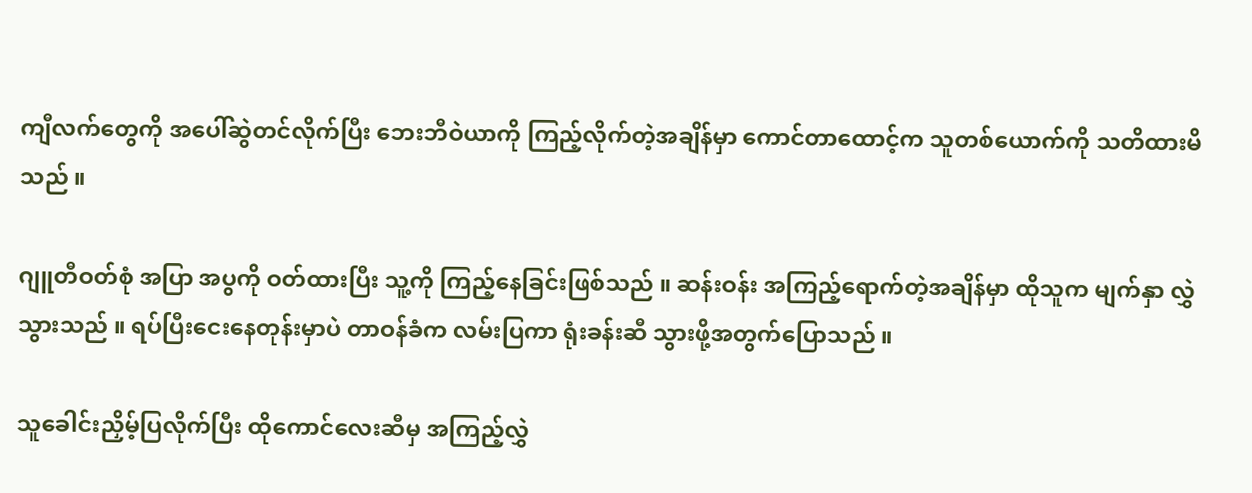ကျီလက်တွေကို အပေါ်ဆွဲတင်လိုက်ပြီး ဘေးဘီဝဲယာကို ကြည့်လိုက်တဲ့အချိန်မှာ ကောင်တာထောင့်က သူတစ်ယောက်ကို သတိထားမိသည် ။

ဂျူတီဝတ်စုံ အပြာ အပွကို ဝတ်ထားပြီး သူ့ကို ကြည့်နေခြင်းဖြစ်သည် ။ ဆန်းဝန်း အကြည့်ရောက်တဲ့အချိန်မှာ ထိုသူက မျက်နှာ လွှဲသွားသည် ။ ရပ်ပြီးငေးနေတုန်းမှာပဲ တာဝန်ခံက လမ်းပြကာ ရုံးခန်းဆီ သွားဖို့အတွက်ပြောသည် ။

သူခေါင်းညှိမ့်ပြလိုက်ပြီး ထိုကောင်လေးဆီမှ အကြည့်လွှဲ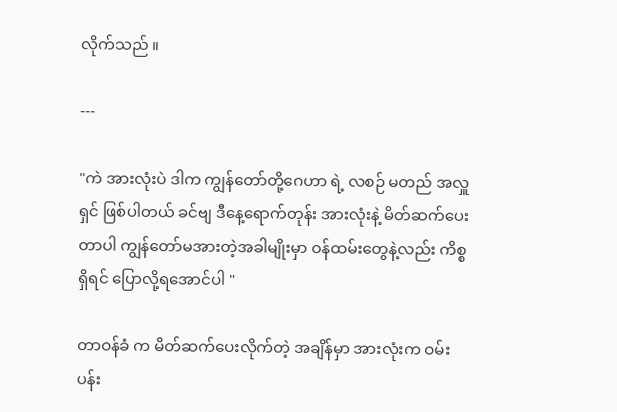လိုက်သည် ။

---

"ကဲ အားလုံးပဲ ဒါက ကျွန်တော်တို့ဂေဟာ ရဲ့ လစဉ် မတည် အလှူရှင် ဖြစ်ပါတယ် ခင်ဗျ ဒီနေ့ရောက်တုန်း အားလုံးနဲ့ မိတ်ဆက်ပေးတာပါ ကျွန်တော်မအားတဲ့အခါမျိုးမှာ ဝန်ထမ်းတွေနဲ့လည်း ကိစ္စရှိရင် ပြောလို့ရအောင်ပါ "

တာဝန်ခံ က မိတ်ဆက်ပေးလိုက်တဲ့ အချိန်မှာ အားလုံးက ဝမ်းပန်း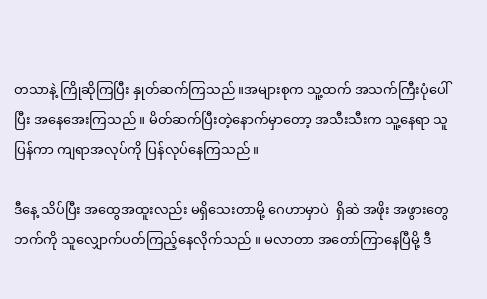တသာနဲ့ ကြိုဆိုကြပြီး နှုတ်ဆက်ကြသည်။အများစုက သူ့ထက် အသက်ကြီးပုံပေါ်ပြီး အနေအေးကြသည် ။ မိတ်ဆက်ပြီးတဲ့နောက်မှာတော့ အသီးသီးက သူ့နေရာ သူပြန်ကာ ကျရာအလုပ်ကို ပြန်လုပ်နေကြသည်။

ဒီနေ့ သိပ်ပြီး အထွေအထူးလည်း မရှိသေးတာမို့ ဂေဟာမှာပဲ  ရှိဆဲ အဖိုး အဖွားတွေ ဘက်ကို သူလျှောက်ပတ်ကြည့်နေလိုက်သည် ။ မလာတာ အတော်ကြာနေပြီမို့ ဒီ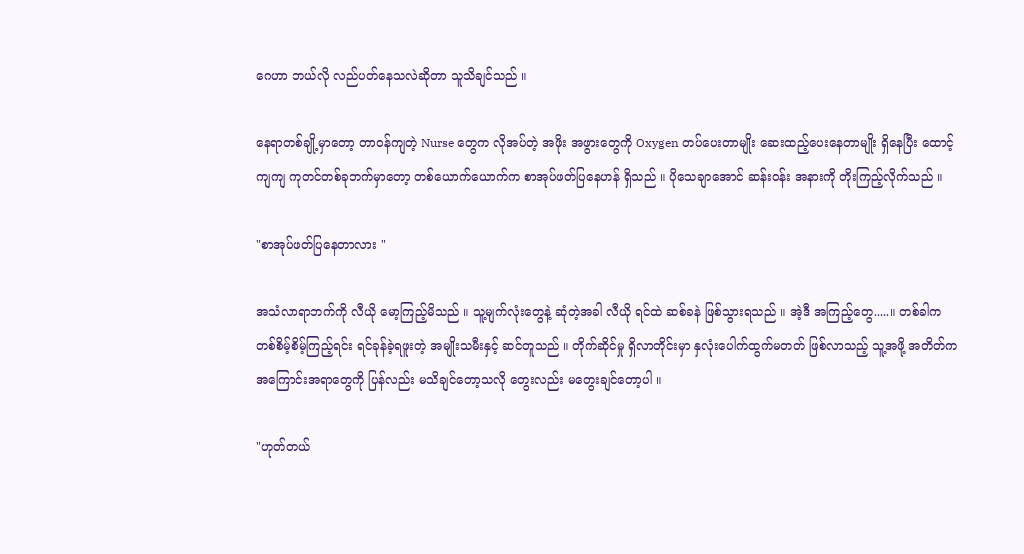ဂေဟာ ဘယ်လို လည်ပတ်နေသလဲဆိုတာ သူသိချင်သည် ။

နေရာတစ်ချို့မှာတော့ တာဝန်ကျတဲ့ Nurse တွေက လိုအပ်တဲ့ အဖိုး အဖွားတွေကို Oxygen တပ်ပေးတာမျိုး ဆေးထည့်ပေးနေတာမျိုး ရှိနေပြီး ထောင့်ကျကျ ကုတင်တစ်ခုဘက်မှာတော့ တစ်ယောက်ယောက်က စာအုပ်ဖတ်ပြနေဟန် ရှိသည် ။ ပိုသေချာအောင် ဆန်းဝန်း အနားကို တိုးကြည့်လိုက်သည် ။

"စာအုပ်ဖတ်ပြနေတာလား "

အသံလာရာဘက်ကို လီယို မော့ကြည့်မိသည် ။ သူ့မျက်လုံးတွေနဲ့ ဆုံတဲ့အခါ လီယို ရင်ထဲ ဆစ်ခနဲ ဖြစ်သွားရသည် ။ အဲ့ဒီ အကြည့်တွေ.....။ တစ်ခါက တစ်စိမ့်စိမ့်ကြည့်ရင်း ရင်ခုန်ခဲ့ရဖူးတဲ့ အမျိုးသမီးနှင့် ဆင်တူသည် ။ တိုက်ဆိုင်မှု ရှိလာတိုင်းမှာ နှလုံးပေါက်ထွက်မတတ် ဖြစ်လာသည့် သူ့အဖို့ အတိတ်က အကြောင်းအရာတွေကို ပြန်လည်း မသိချင်တော့သလို တွေးလည်း မတွေးချင်တော့ပါ ။

"ဟုတ်တယ်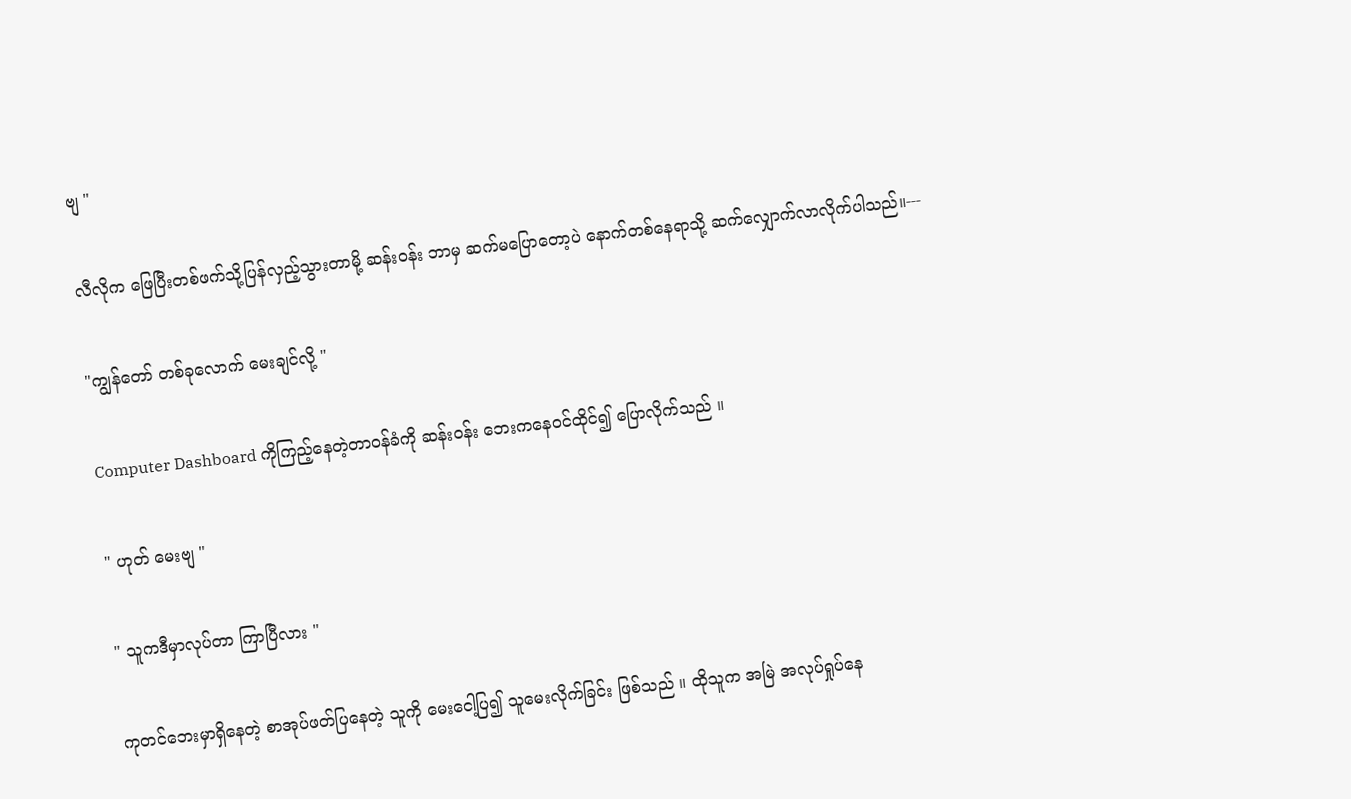ဗျ "

လီလိုက ဖြေပြီးတစ်ဖက်သို့ပြန်လှည့်သွားတာမို့ ဆန်းဝန်း ဘာမှ ဆက်မပြောတော့ပဲ နောက်တစ်နေရာသို့ ဆက်လျှောက်လာလိုက်ပါသည်။---

"ကျွန်တော် တစ်ခုလောက် မေးချင်လို့ "

Computer Dashboard ကိုကြည့်နေတဲ့တာဝန်ခံကို ဆန်းဝန်း ဘေးကနေဝင်ထိုင်၍ ပြောလိုက်သည် ။

" ဟုတ် မေးဗျ "

" သူကဒီမှာလုပ်တာ ကြာပြီလား "

ကုတင်ဘေးမှာရှိနေတဲ့ စာအုပ်ဖတ်ပြနေတဲ့ သူကို မေးငေါ့ပြ၍ သူမေးလိုက်ခြင်း ဖြစ်သည် ။ ထိုသူက အမြဲ အလုပ်ရှုပ်နေ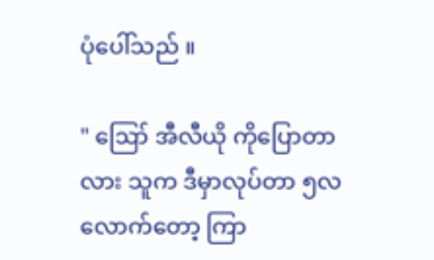ပုံပေါ်သည် ။

" ဪ အီလီယို ကိုပြောတာလား သူက ဒီမှာလုပ်တာ ၅လလောက်တော့ ကြာ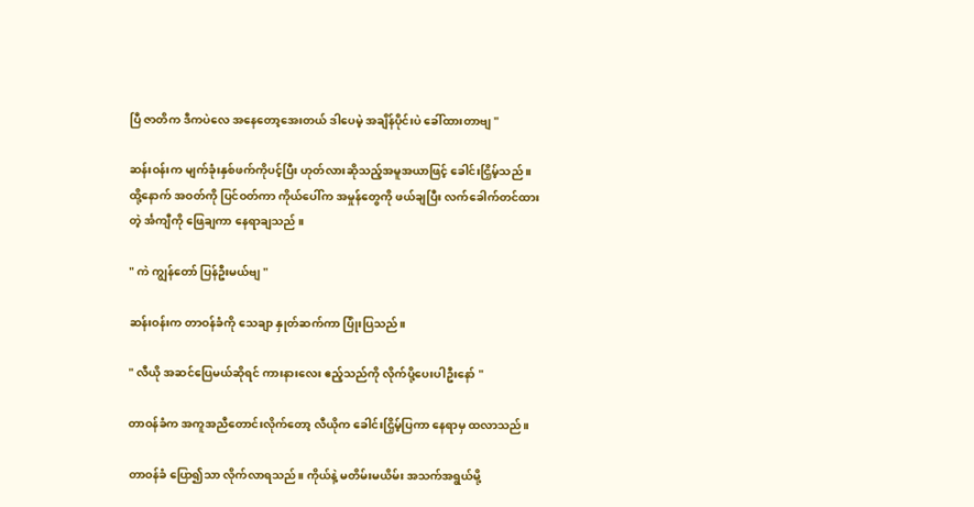ပြီ ဇာတိက ဒီကပဲလေ အနေတော့အေးတယ် ဒါပေမဲ့ အချိန်ပိုင်းပဲ ခေါ်ထားတာဗျ "

ဆန်းဝန်းက မျက်ခုံးနှစ်ဖက်ကိုပင့်ပြီး ဟုတ်လားဆိုသည့်အမူအယာဖြင့် ခေါင်းငြှိမ့်သည် ။ထို့နောက် အဝတ်ကို ပြင်ဝတ်ကာ ကိုယ်ပေါ်က အမှုန်တွေကို ဖယ်ချပြီး လက်ခေါက်တင်ထားတဲ့ င်္အကျီကို ဖြေချကာ နေရာချသည် ။

" ကဲ ကျွန်တော် ပြန်ဦးမယ်ဗျ "

ဆန်းဝန်းက တာဝန်ခံကို သေချာ နှုတ်ဆက်ကာ ပြုံးပြသည်။

" လီယို အဆင်ပြေမယ်ဆိုရင် ကားနားလေး ဧည့်သည်ကို လိုက်ပို့ပေးပါဦးနော် "

တာဝန်ခံက အကူအညီတောင်းလိုက်တော့ လီယိုက ခေါင်းငြှိမ့်ပြကာ နေရာမှ ထလာသည်။

တာဝန်ခံ ပြော၍သာ လိုက်လာရသည်။ ကိုယ်နဲ့ မတိမ်းမယိမ်း အသက်အရွယ်မို့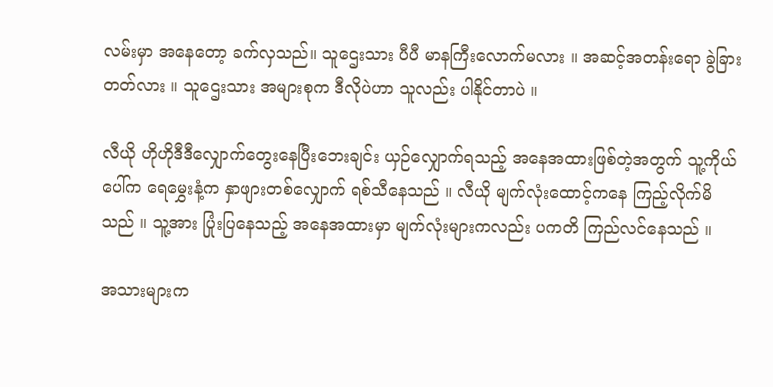လမ်းမှာ အနေတော့ ခက်လှသည်။ သူဌေးသား ပီပီ မာနကြီးလောက်မလား ။ အဆင့်အတန်းရော ခွဲခြားတတ်လား ။ သူဌေးသား အများစုက ဒီလိုပဲဟာ သူလည်း ပါနိုင်တာပဲ ။

လီယို ဟိုဟိုဒီဒီလျှောက်တွေးနေပြီးဘေးချင်း ယှဉ်လျှောက်ရသည့် အနေအထားဖြစ်တဲ့အတွက် သူ့ကိုယ်ပေါ်က ရေမွှေးနံ့က နှာဖျားတစ်လျှောက် ရစ်သီနေသည် ။ လီယို မျက်လုံးထောင့်ကနေ ကြည့်လိုက်မိသည် ။ သူ့အား ပြုံးပြနေသည့် အနေအထားမှာ မျက်လုံးများကလည်း ပကတိ ကြည်လင်နေသည် ။

အသားများက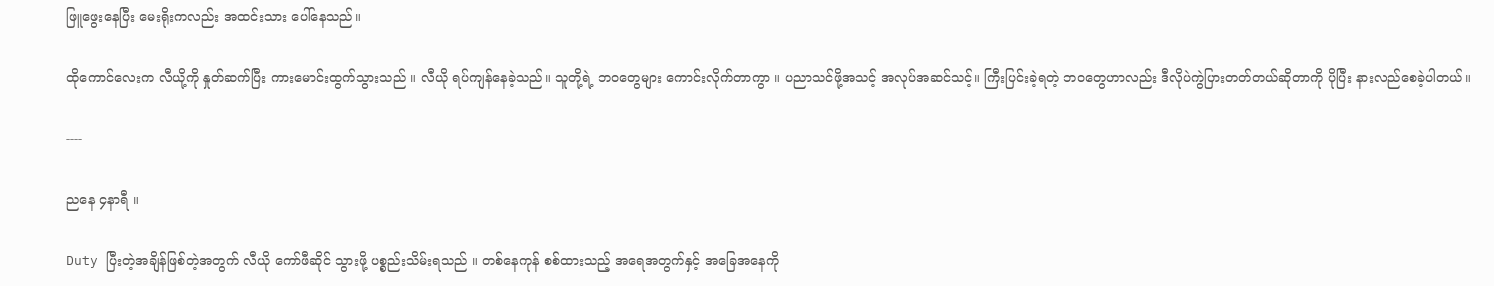ဖြူဖွေးနေပြီး မေးရိုးကလည်း အထင်းသား ပေါ်နေသည်။

ထိုကောင်လေးက လီယို့ကို နှုတ်ဆက်ပြီး ကားမောင်းထွက်သွားသည် ။ လီယို ရပ်ကျန်နေခဲ့သည်။ သူတို့ရဲ့ ဘဝတွေများ ကောင်းလိုက်တာကွာ ။ ပညာသင်ဖို့အသင့် အလုပ်အဆင်သင့်။ ကြီးပြင်းခဲ့ရတဲ့ ဘဝတွေဟာလည်း ဒီလိုပဲကွဲပြားတတ်တယ်ဆိုတာကို ပိုပြီး နားလည်စေခဲ့ပါတယ်။

----

ညနေ ၄နာရီ ။

Duty ပြီးတဲ့အချိန်ဖြစ်တဲ့အတွက် လီယို ကော်ဖီဆိုင် သွားဖို့ ပစ္စည်းသိမ်းရသည် ။ တစ်နေကုန် စစ်ထားသည့် အရေအတွက်နှင့် အခြေအနေကို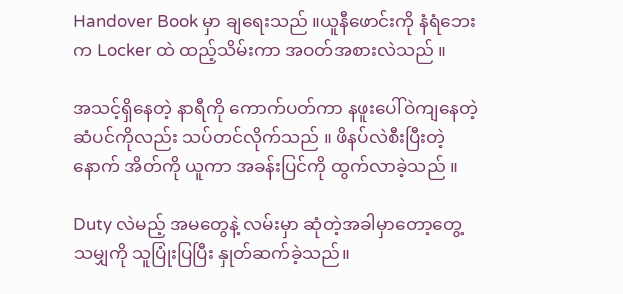Handover Book မှာ ချရေးသည် ။ယူနီဖောင်းကို နံရံဘေးက Locker ထဲ ထည့်သိမ်းကာ အဝတ်အစားလဲသည် ။

အသင့်ရှိနေတဲ့ နာရီကို ကောက်ပတ်ကာ နဖူးပေါ်ဝဲကျနေတဲ့ ဆံပင်ကိုလည်း သပ်တင်လိုက်သည် ။ ဖိနပ်လဲစီးပြီးတဲ့နောက် အိတ်ကို ယူကာ အခန်းပြင်ကို ထွက်လာခဲ့သည် ။

Duty လဲမည့် အမတွေနဲ့ လမ်းမှာ ဆုံတဲ့အခါမှာတော့တွေ့သမျှကို သူပြုံးပြပြီး နှုတ်ဆက်ခဲ့သည်။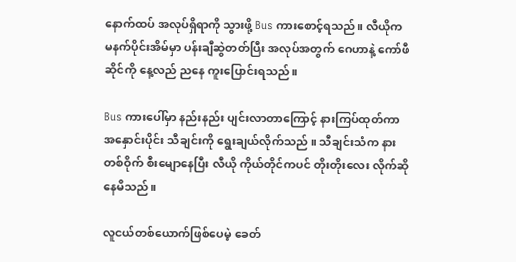နောက်ထပ် အလုပ်ရှိရာကို သွားဖို့ Bus ကားစောင့်ရသည်။ လီယိုက မနက်ပိုင်းအိမ်မှာ ပန်းချီဆွဲတတ်ပြီး အလုပ်အတွက် ဂေဟာနဲ့ ကော်ဖီဆိုင်ကို နေ့လည် ညနေ ကူးပြောင်းရသည်။

Bus ကားပေါ်မှာ နည်းနည်း ပျင်းလာတာကြောင့် နားကြပ်ထုတ်ကာ အနှောင်းပိုင်း သီချင်းကို ရွေးချယ်လိုက်သည် ။ သီချင်းသံက နားတစ်ဝိုက် စီးမျောနေပြီး လီယို ကိုယ်တိုင်ကပင် တိုးတိုးလေး လိုက်ဆိုနေမိသည်။

လူငယ်တစ်ယောက်ဖြစ်ပေမဲ့ ခေတ်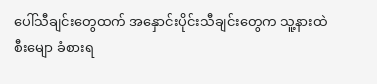ပေါ်သီချင်းတွေထက် အနှောင်းပိုင်းသီချင်းတွေက သူ့နားထဲ စီးမျော ခံစားရ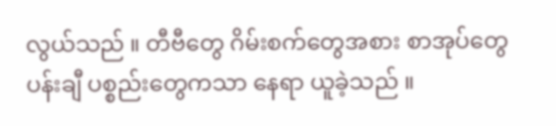လွယ်သည် ။ တီဗီတွေ ဂိမ်းစက်တွေအစား စာအုပ်တွေ ပန်းချီ ပစ္စည်းတွေကသာ နေရာ ယူခဲ့သည် ။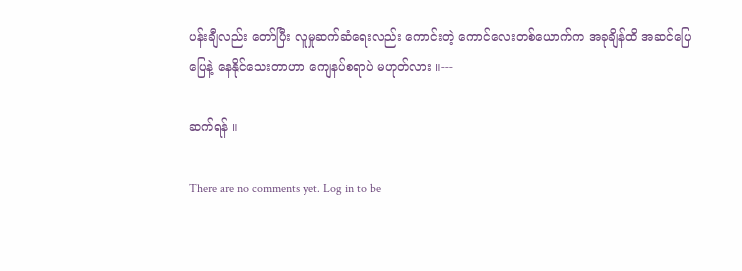ပန်းချီလည်း တော်ပြီး လူမှုဆက်ဆံရေးလည်း ကောင်းတဲ့ ကောင်လေးတစ်ယောက်က အခုချိန်ထိ အဆင်ပြေပြေနဲ့ နေနိုင်သေးတာဟာ ကျေနပ်စရာပဲ မဟုတ်လား ။---

ဆက်ရန် ။

There are no comments yet. Log in to be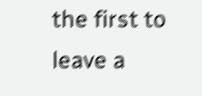the first to leave a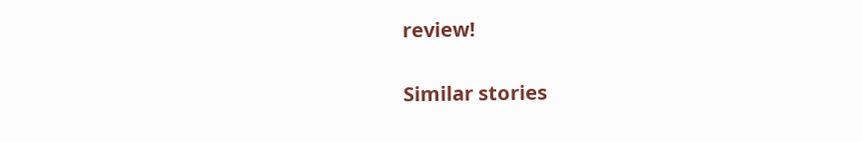review!

Similar stories